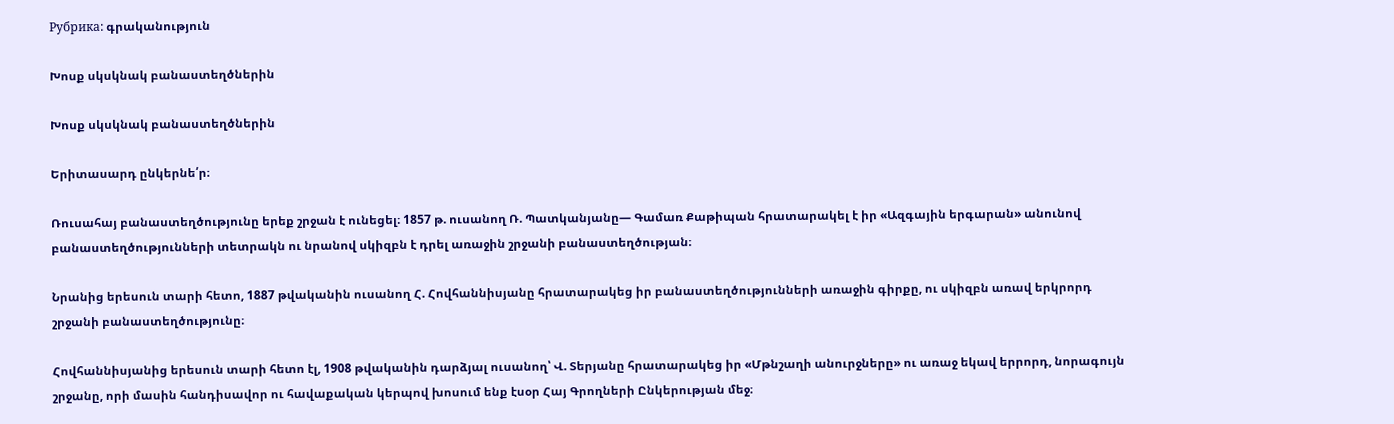Рубрика: գրականություն

Խոսք սկսկնակ բանաստեղծներին

Խոսք սկսկնակ բանաստեղծներին

Երիտասարդ ընկերնե՛ր։

Ռուսահայ բանաստեղծությունը երեք շրջան է ունեցել։ 1857 թ. ուսանող Ռ. Պատկանյանը— Գամառ Քաթիպան հրատարակել է իր «Ազգային երգարան» անունով բանաստեղծությունների տետրակն ու նրանով սկիզբն է դրել առաջին շրջանի բանաստեղծության։

Նրանից երեսուն տարի հետո, 1887 թվականին ուսանող Հ. Հովհաննիսյանը հրատարակեց իր բանաստեղծությունների առաջին գիրքը, ու սկիզբն առավ երկրորդ շրջանի բանաստեղծությունը։

Հովհաննիսյանից երեսուն տարի հետո էլ, 1908 թվականին դարձյալ ուսանող՝ Վ. Տերյանը հրատարակեց իր «Մթնշաղի անուրջները» ու առաջ եկավ երրորդ, նորագույն շրջանը, որի մասին հանդիսավոր ու հավաքական կերպով խոսում ենք էսօր Հայ Գրողների Ընկերության մեջ։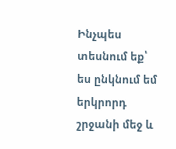Ինչպես տեսնում եք՝ ես ընկնում եմ երկրորդ շրջանի մեջ և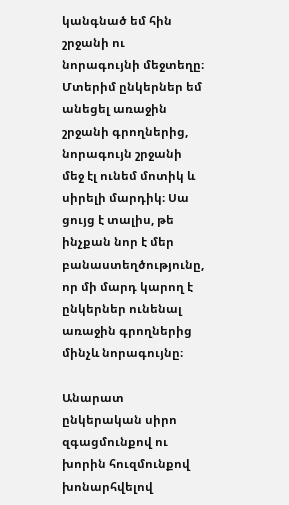կանգնած եմ հին շրջանի ու նորագույնի մեջտեղը։ Մտերիմ ընկերներ եմ անեցել առաջին շրջանի գրողներից, նորագույն շրջանի մեջ էլ ունեմ մոտիկ և սիրելի մարդիկ։ Սա ցույց է տալիս, թե ինչքան նոր է մեր բանաստեղծությունը, որ մի մարդ կարող է ընկերներ ունենալ առաջին գրողներից մինչև նորագույնը։

Անարատ ընկերական սիրո զգացմունքով ու խորին հուզմունքով խոնարհվելով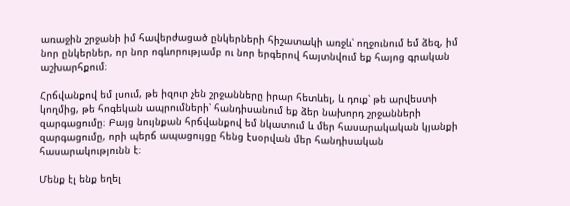առաջին շրջանի իմ հավերժացած ընկերների հիշատակի առջև՝ ողջունում եմ ձեզ, իմ նոր ընկերներ, որ նոր ոգևորությամբ ու նոր երգերով հայտնվում եք հայոց գրական աշխարհքում։

Հրճվանքով եմ լսում, թե իզուր չեն շրջանները իրար հետևել, և դուք՝ թե արվեստի կողմից, թե հոգեկան ապրումների՝ հանդիսանում եք ձեր նախորդ շրջանների զարգացումը։ Բայց նույնքան հրճվանքով եմ նկատում և մեր հասարակական կյանքի զարգացումը, որի պերճ ապացույցը հենց էսօրվան մեր հանդիսական հասարակությունն է։

Մենք էլ ենք եղել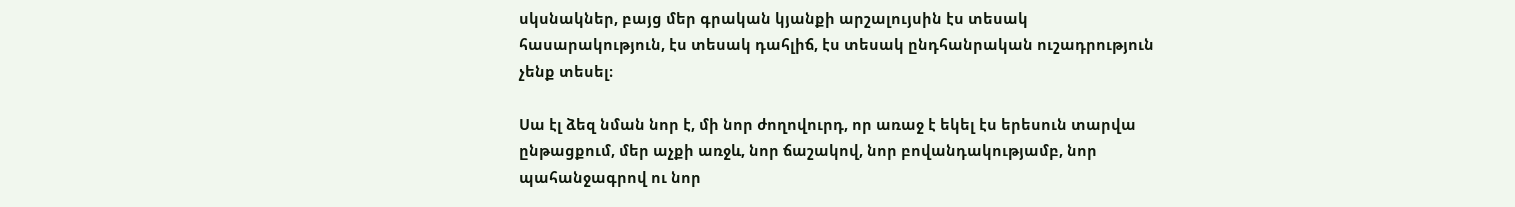սկսնակներ, բայց մեր գրական կյանքի արշալույսին էս տեսակ հասարակություն, էս տեսակ դահլիճ, էս տեսակ ընդհանրական ուշադրություն չենք տեսել։

Սա էլ ձեզ նման նոր է, մի նոր ժողովուրդ, որ առաջ է եկել էս երեսուն տարվա ընթացքում, մեր աչքի առջև, նոր ճաշակով, նոր բովանդակությամբ, նոր պահանջագրով ու նոր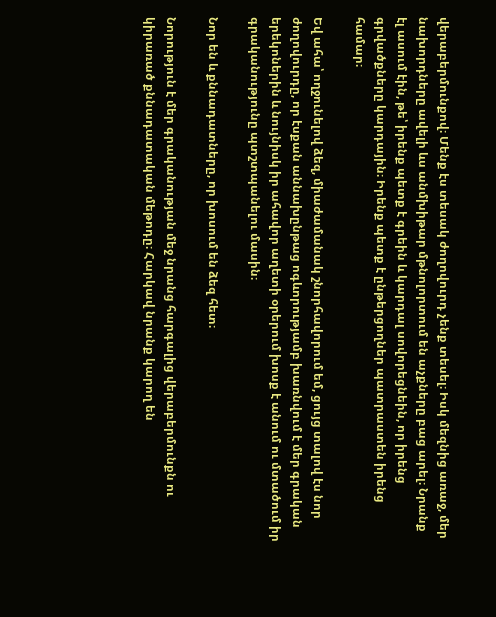վերաբերմունքով։ Մենք էս տեսակ ժողովուրդ չենք տեսել։ Իսկ մեզնից առաջ, մեր նախորդները ավելի ևս անմխիթար մթնոլորտում են աչքները բաց արել։ Նրանք էլ ասում էին, թե՝ իրենք պետք է գրեին և կարդալ սովորեցնեին, որ իրենց գրվածքները կարդային։ Իրենք պետք է ընթերցողներ պատրաստեն իրենց համար։

Եվ ահա՝ ողջունելով ձեզ, միաժամանակ շնորհավորում եմ, ցույց տալով էս նոր ժողովուրդը, որ էսքան աննախընթաց ոգևորությամբ խառնվում է մեր գրական երեկոներին և նույնիսկ իր ահավոր աղետի օրերում խոսք է անում ու մտածում իր գրականությունը պտշտպանելու մասին։

Նոր են և քննադատները, որ խոսում են ձեզ հետ։

Նորություն է մեր գրականության մեջ նրանց հարգալից վերաբերմունքն ու կիրառած քննադատական մեթոդը։ Հարկավ նրանք կարող են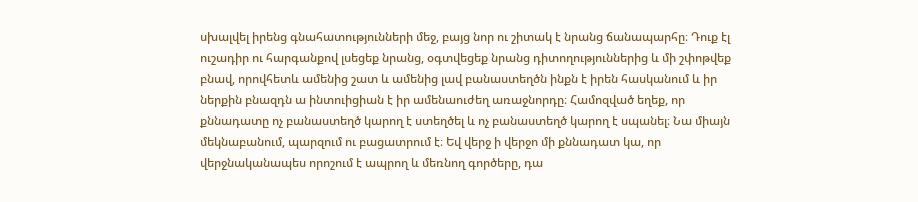սխալվել իրենց գնահատությունների մեջ, բայց նոր ու շիտակ է նրանց ճանապարհը։ Դուք էլ ուշադիր ու հարգանքով լսեցեք նրանց, օգտվեցեք նրանց դիտողություններից և մի շփոթվեք բնավ, որովհետև ամենից շատ և ամենից լավ բանաստեղծն ինքն է իրեն հասկանում և իր ներքին բնազդն ա ինտուիցիան է իր ամենաուժեղ առաջնորդը։ Համոզված եղեք, որ քննադատը ոչ բանաստեղծ կարող է ստեղծել և ոչ բանաստեղծ կարող է սպանել։ Նա միայն մեկնաբանում, պարզում ու բացատրում է։ Եվ վերջ ի վերջո մի քննադատ կա, որ վերջնականապես որոշում է ապրող և մեռնող գործերը, դա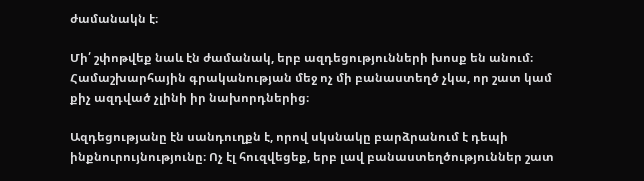ժամանակն է։

Մի՛ շփոթվեք նաև էն ժամանակ, երբ ազդեցությունների խոսք են անում։ Համաշխարհային գրականության մեջ ոչ մի բանաստեղծ չկա, որ շատ կամ քիչ ազդված չլինի իր նախորդներից։

Ազդեցությանը էն սանդուղքն է, որով սկսնակը բարձրանում է դեպի ինքնուրույնությունը։ Ոչ էլ հուզվեցեք, երբ լավ բանաստեղծություններ շատ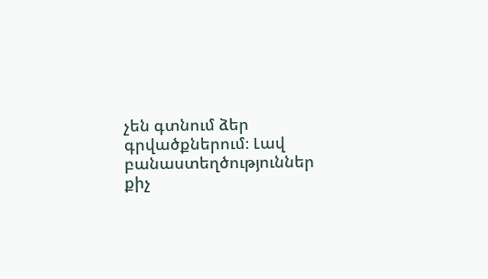չեն գտնում ձեր գրվածքներում։ Լավ բանաստեղծություններ քիչ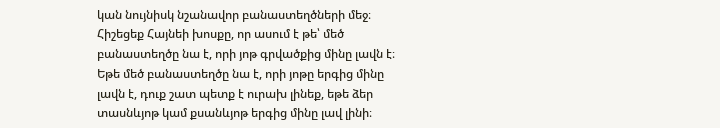կան նույնիսկ նշանավոր բանաստեղծների մեջ։ Հիշեցեք Հայնեի խոսքը, որ ասում է թե՝ մեծ բանաստեղծը նա է, որի յոթ գրվածքից մինը լավն է։ Եթե մեծ բանաստեղծը նա է, որի յոթը երգից մինը լավն է, դուք շատ պետք է ուրախ լինեք, եթե ձեր տասնևյոթ կամ քսանևյոթ երգից մինը լավ լինի։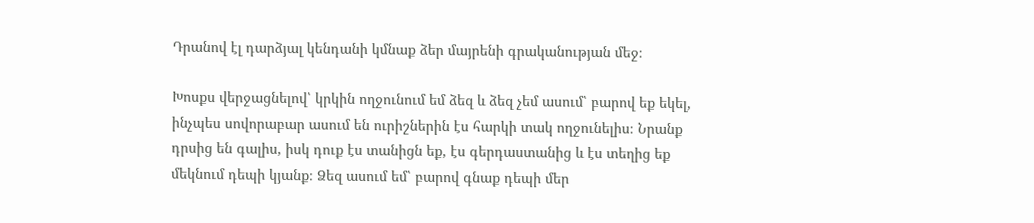Դրանով էլ դարձյալ կենդանի կմնաք ձեր մայրենի գրականության մեջ։

Խոսքս վերջացնելով՝ կրկին ողջունում եմ ձեզ և ձեզ չեմ ասում՝ բարով եք եկել, ինչպես սովորաբար ասում են ուրիշներին էս հարկի տակ ողջունելիս։ Նրանք դրսից են գալիս, իսկ դուք էս տանիցն եք, էս գերդաստանից և էս տեղից եք մեկնում դեպի կյանք։ Ձեզ ասում եմ՝ բարով գնաք դեպի մեր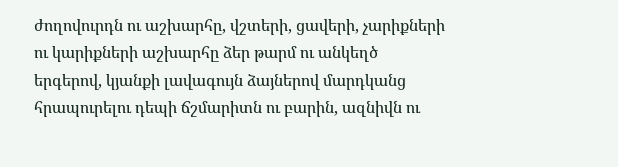ժողովուրդն ու աշխարհը, վշտերի, ցավերի, չարիքների ու կարիքների աշխարհը ձեր թարմ ու անկեղծ երգերով, կյանքի լավագույն ձայներով մարդկանց հրապուրելու դեպի ճշմարիտն ու բարին, ազնիվն ու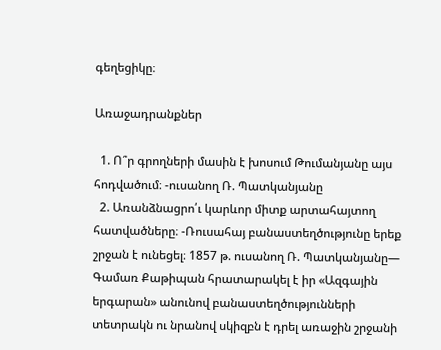գեղեցիկը։

Առաջադրանքներ

  1. Ո՞ր գրողների մասին է խոսում Թումանյանը այս հոդվածում։ -ուսանող Ռ. Պատկանյանը
  2. Առանձնացրո՛ւ կարևոր միտք արտահայտող հատվածները։ -Ռուսահայ բանաստեղծությունը երեք շրջան է ունեցել։ 1857 թ. ուսանող Ռ. Պատկանյանը— Գամառ Քաթիպան հրատարակել է իր «Ազգային երգարան» անունով բանաստեղծությունների տետրակն ու նրանով սկիզբն է դրել առաջին շրջանի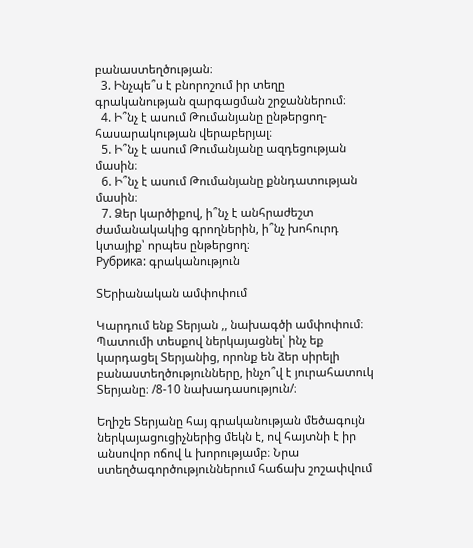բանաստեղծության։
  3. Ինչպե՞ս է բնորոշում իր տեղը գրականության զարգացման շրջաններում։
  4. Ի՞նչ է ասում Թումանյանը ընթերցող- հասարակության վերաբերյալ։
  5. Ի՞նչ է ասում Թումանյանը ազդեցության մասին։
  6. Ի՞նչ է ասում Թումանյանը քննդատության մասին։
  7. Ձեր կարծիքով, ի՞նչ է անհրաժեշտ ժամանակակից գրողներին, ի՞նչ խոհուրդ կտայիք՝ որպես ընթերցող։
Рубрика: գրականություն

ՏԵրիանական ամփոփում

Կարդում ենք Տերյան ,, նախագծի ամփոփում։ Պատումի տեսքով ներկայացնել՝ ինչ եք կարդացել Տերյանից, որոնք են ձեր սիրելի բանաստեղծությունները, ինչո՞վ է յուրահատուկ Տերյանը։ /8-10 նախադասություն/։

Եղիշե Տերյանը հայ գրականության մեծագույն ներկայացուցիչներից մեկն է, ով հայտնի է իր անսովոր ոճով և խորությամբ։ Նրա ստեղծագործություններում հաճախ շոշափվում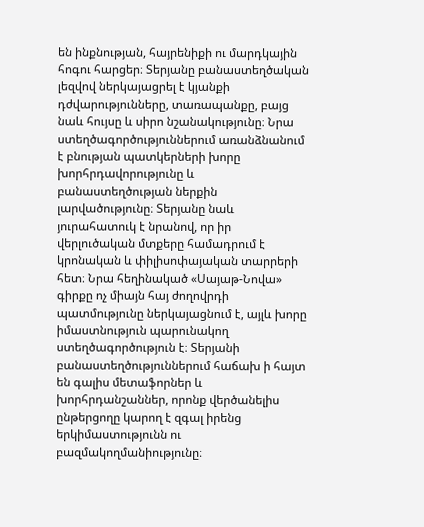են ինքնության, հայրենիքի ու մարդկային հոգու հարցեր։ Տերյանը բանաստեղծական լեզվով ներկայացրել է կյանքի դժվարությունները, տառապանքը, բայց նաև հույսը և սիրո նշանակությունը։ Նրա ստեղծագործություններում առանձնանում է բնության պատկերների խորը խորհրդավորությունը և բանաստեղծության ներքին լարվածությունը։ Տերյանը նաև յուրահատուկ է նրանով, որ իր վերլուծական մտքերը համադրում է կրոնական և փիլիսոփայական տարրերի հետ։ Նրա հեղինակած «Սայաթ-Նովա» գիրքը ոչ միայն հայ ժողովրդի պատմությունը ներկայացնում է, այլև խորը իմաստնություն պարունակող ստեղծագործություն է։ Տերյանի բանաստեղծություններում հաճախ ի հայտ են գալիս մետաֆորներ և խորհրդանշաններ, որոնք վերծանելիս ընթերցողը կարող է զգալ իրենց երկիմաստությունն ու բազմակողմանիությունը։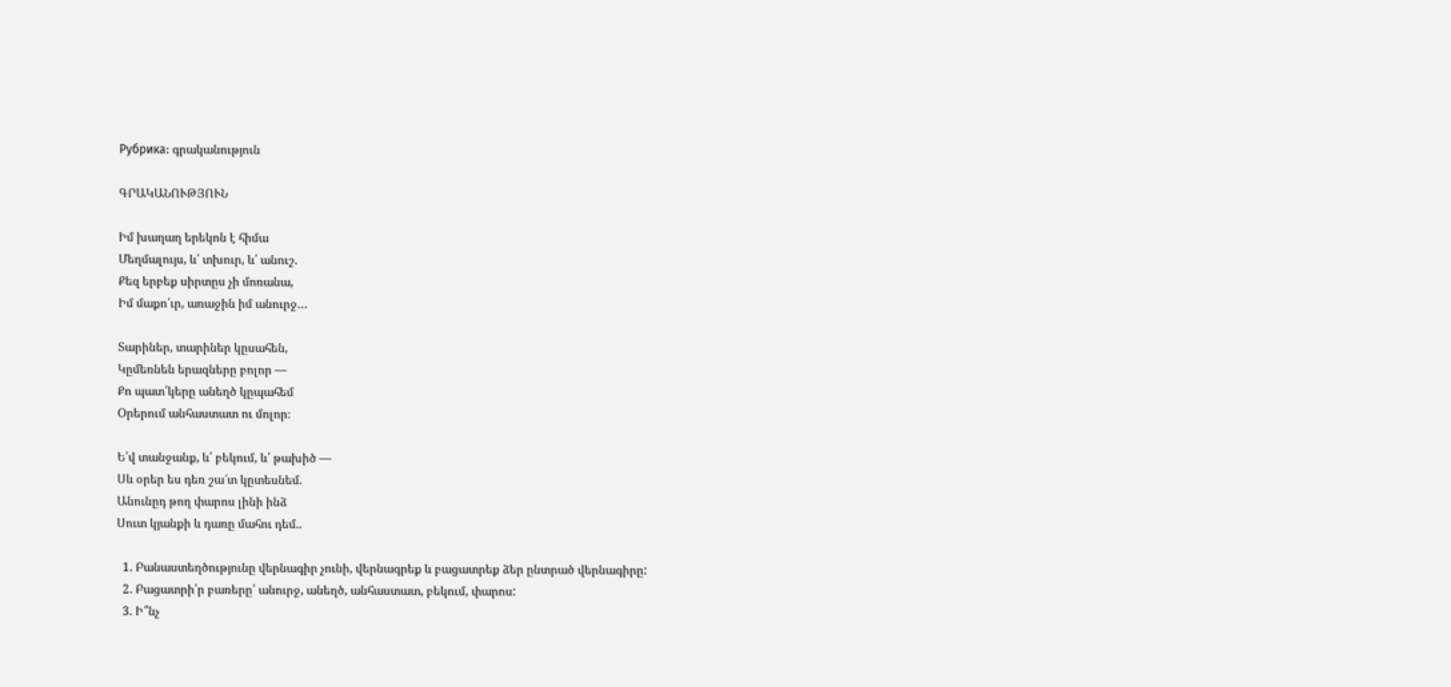Рубрика: գրականություն

ԳՐԱԿԱՆՈՒԹՅՈՒՆ

Իմ խաղաղ երեկոն է հիմա
Մեղմալույս, և՛ տխուր, և՛ անուշ.
Քեզ երբեք սիրտըս չի մոռանա,
Իմ մաքո՛ւր, առաջին իմ անուրջ…

Տարիներ, տարիներ կըսահեն,
Կըմեռնեն երազները բոլոր —
Քո պատ՛կերը անեղծ կըպահեմ
Օրերում անհաստատ ու մոլոր։

Ե՛վ տանջանք, և՛ բեկում, և՛ թախիծ —
Սև օրեր ես դեռ շա՜տ կըտեսնեմ.
Անունըդ թող փարոս լինի ինձ
Սուտ կյանքի և դառը մահու դեմ..

  1. Բանաստեղծությունը վերնագիր չունի, վերնագրեք և բացատրեք ձեր ընտրած վերնագիրը:
  2. Բացատրի՛ր բառերը՝ անուրջ, անեղծ, անհաստատ, բեկում, փարոս:
  3. Ի՞նչ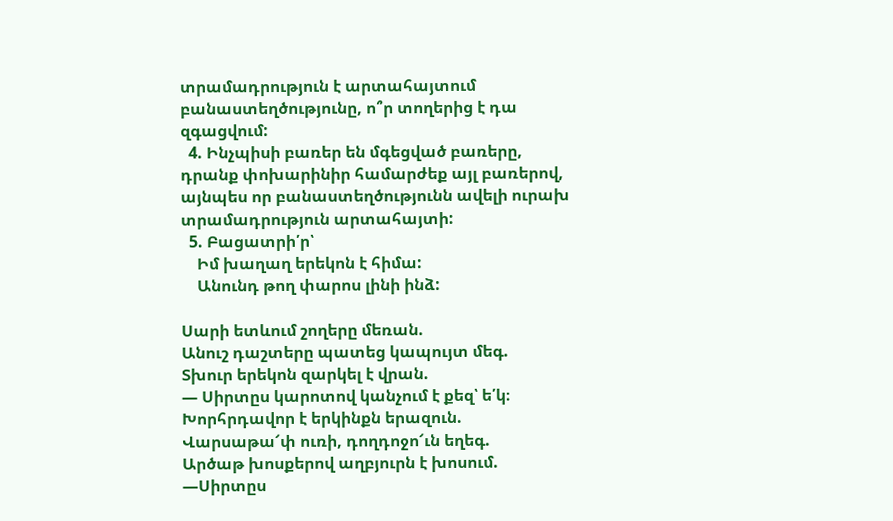տրամադրություն է արտահայտում բանաստեղծությունը, ո՞ր տողերից է դա զգացվում:
  4. Ինչպիսի բառեր են մգեցված բառերը, դրանք փոխարինիր համարժեք այլ բառերով, այնպես որ բանաստեղծությունն ավելի ուրախ տրամադրություն արտահայտի:
  5. Բացատրի՛ր՝
    Իմ խաղաղ երեկոն է հիմա:
    Անունդ թող փարոս լինի ինձ:

Սարի ետևում շողերը մեռան.
Անուշ դաշտերը պատեց կապույտ մեգ.
Տխուր երեկոն զարկել է վրան.
— Սիրտըս կարոտով կանչում է քեզ՝ ե՛կ։
Խորհրդավոր է երկինքն երազուն.
Վարսաթա՜փ ուռի, դողդոջո՜ւն եղեգ.
Արծաթ խոսքերով աղբյուրն է խոսում.
—Սիրտըս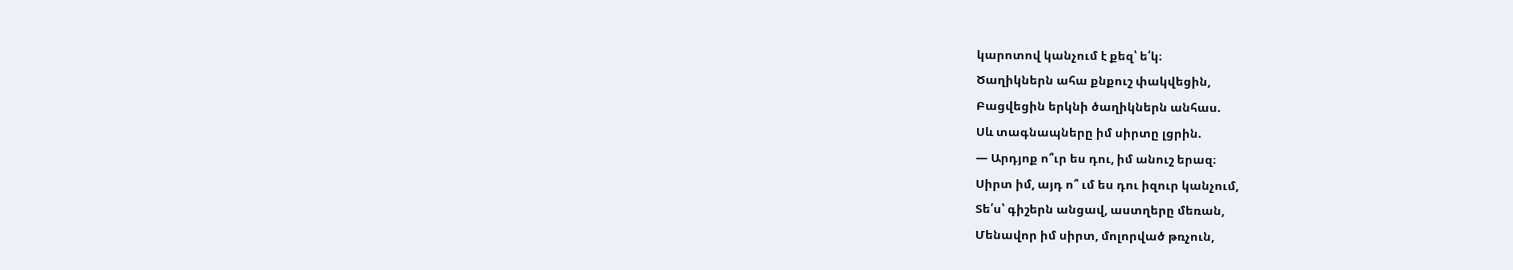կարոտով կանչում է քեզ՝ ե՛կ։
Ծաղիկներն ահա քնքուշ փակվեցին,
Բացվեցին երկնի ծաղիկներն անհաս.
Սև տագնապները իմ սիրտը լցրին.
— Արդյոք ո՞ւր ես դու, իմ անուշ երազ։
Սիրտ իմ, այդ ո՞ ւմ ես դու իզուր կանչում,
Տե՛ս՝ գիշերն անցավ, աստղերը մեռան,
Մենավոր իմ սիրտ, մոլորված թռչուն,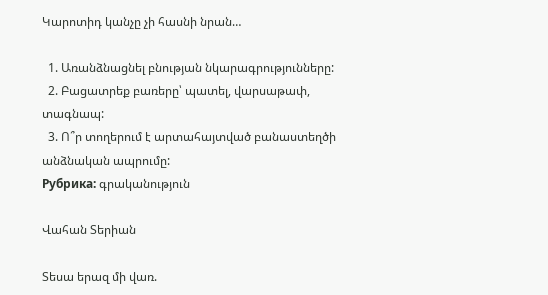Կարոտիդ կանչը չի հասնի նրան…

  1. Առանձնացնել բնության նկարագրությունները:
  2. Բացատրեք բառերը՝ պատել, վարսաթափ, տագնապ:
  3. Ո՞ր տողերում է արտահայտված բանաստեղծի անձնական ապրումը:
Рубрика: գրականություն

Վահան Տերիան

Տեսա երազ մի վառ.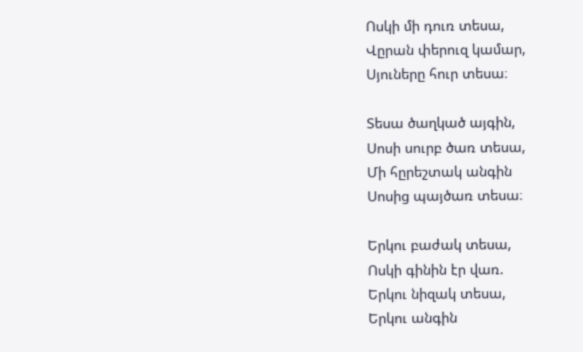Ոսկի մի դուռ տեսա,
Վըրան փերուզ կամար,
Սյուները հուր տեսա։

Տեսա ծաղկած այգին,
Սոսի սուրբ ծառ տեսա,
Մի հըրեշտակ անգին
Սոսից պայծառ տեսա։

Երկու բաժակ տեսա,
Ոսկի գինին էր վառ.
Երկու նիզակ տեսա,
Երկու անգին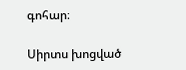գոհար։

Սիրտս խոցված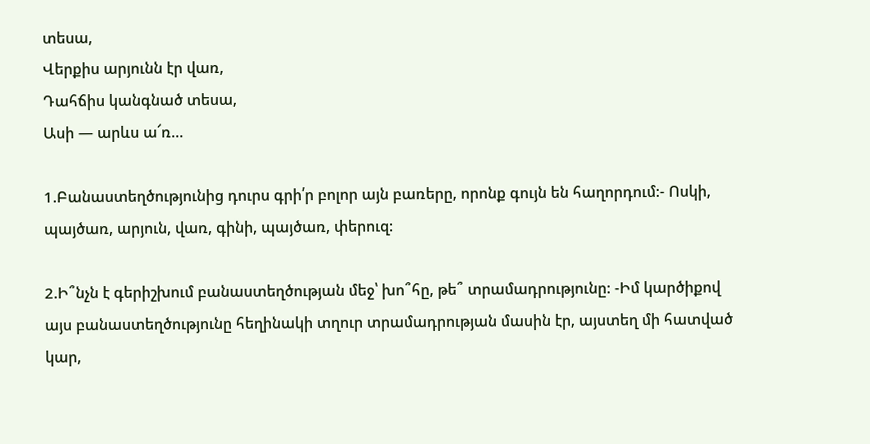տեսա,
Վերքիս արյունն էր վառ,
Դահճիս կանգնած տեսա,
Ասի — արևս ա՜ռ…

1.Բանաստեղծությունից դուրս գրի՛ր բոլոր այն բառերը, որոնք գույն են հաղորդում:- Ոսկի, պայծառ, արյուն, վառ, գինի, պայծառ, փերուզ:

2.Ի՞նչն է գերիշխում բանաստեղծության մեջ՝ խո՞հը, թե՞ տրամադրությունը: -Իմ կարծիքով այս բանաստեղծությունը հեղինակի տղուր տրամադրության մասին էր, այստեղ մի հատված կար,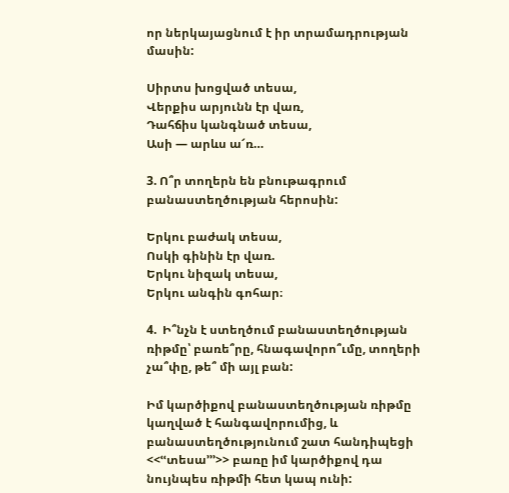որ ներկայացնում է իր տրամադրության մասին:

Սիրտս խոցված տեսա,
Վերքիս արյունն էր վառ,
Դահճիս կանգնած տեսա,
Ասի — արևս ա՜ռ…

3. Ո՞ր տողերն են բնութագրում բանաստեղծության հերոսին:

Երկու բաժակ տեսա,
Ոսկի գինին էր վառ.
Երկու նիզակ տեսա,
Երկու անգին գոհար։

4.  Ի՞նչն է ստեղծում բանաստեղծության ռիթմը՝ բառե՞րը, հնագավորո՞ւմը, տողերի չա՞փը, թե՞ մի այլ բան:

Իմ կարծիքով բանաստեղծության ռիթմը կաղված է հանգավորումից, և բանաստեղծությունում շատ հանդիպեցի <<ՙՙտեսա՚՚՚>> բառը իմ կարծիքով դա նույնպես ռիթմի հետ կապ ունի: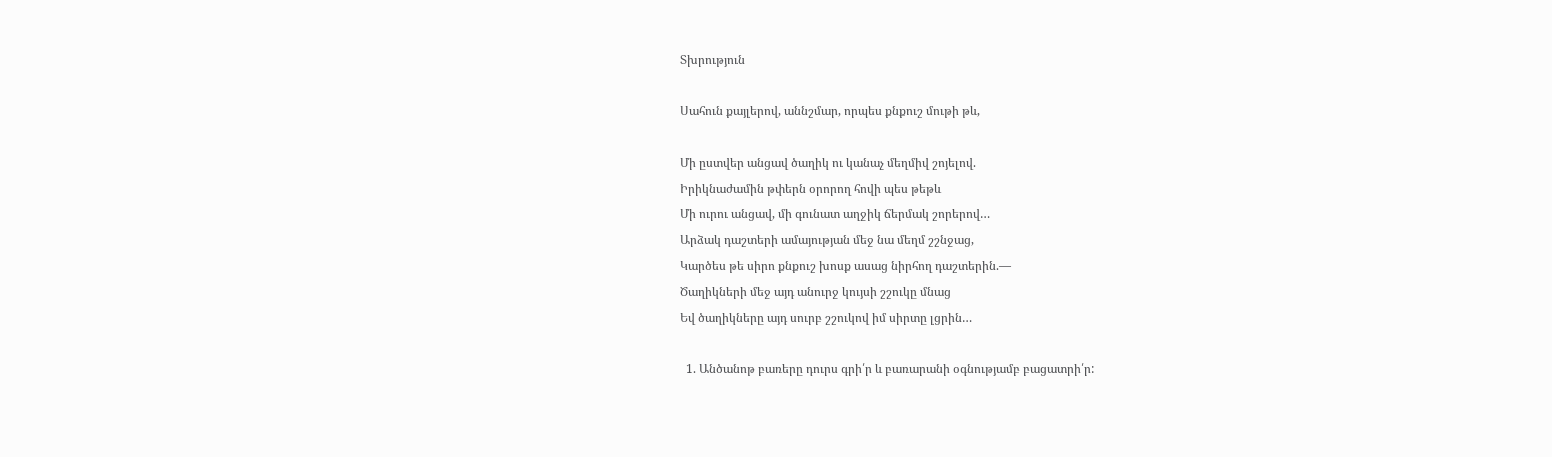Տխրություն

Սահուն քայլերով, աննշմար, որպես քնքուշ մութի թև,

Մի ըստվեր անցավ ծաղիկ ու կանաչ մեղմիվ շոյելով.
Իրիկնաժամին թփերն օրորող հովի պես թեթև
Մի ուրու անցավ, մի գունատ աղջիկ ճերմակ շորերով…
Արձակ դաշտերի ամայության մեջ նա մեղմ շշնջաց,
Կարծես թե սիրո քնքուշ խոսք ասաց նիրհող դաշտերին.—
Ծաղիկների մեջ այդ անուրջ կույսի շշուկը մնաց
Եվ ծաղիկները այդ սուրբ շշուկով իմ սիրտը լցրին…

  1. Անծանոթ բառերը դուրս գրի՛ր և բառարանի օգնությամբ բացատրի՛ր: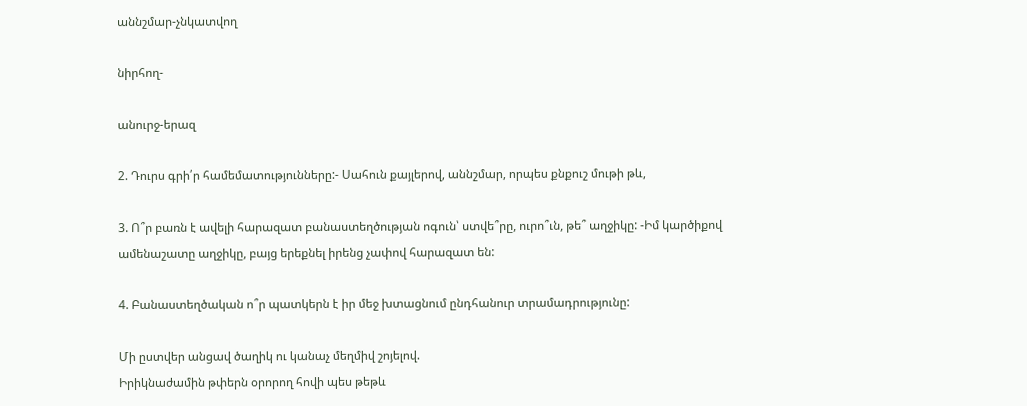աննշմար-չնկատվող

նիրհող-

անուրջ-երազ

2. Դուրս գրի՛ր համեմատությունները:- Սահուն քայլերով, աննշմար, որպես քնքուշ մութի թև,

3. Ո՞ր բառն է ավելի հարազատ բանաստեղծության ոգուն՝ ստվե՞րը, ուրո՞ւն, թե՞ աղջիկը: -Իմ կարծիքով ամենաշատը աղջիկը, բայց երեքնել իրենց չափով հարազատ են:

4. Բանաստեղծական ո՞ր պատկերն է իր մեջ խտացնում ընդհանուր տրամադրությունը:

Մի ըստվեր անցավ ծաղիկ ու կանաչ մեղմիվ շոյելով.
Իրիկնաժամին թփերն օրորող հովի պես թեթև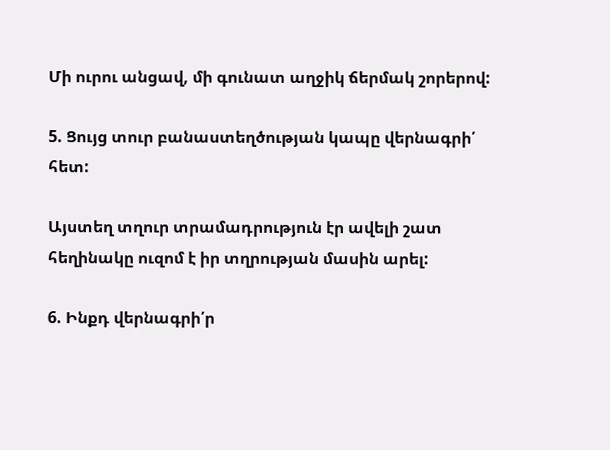Մի ուրու անցավ, մի գունատ աղջիկ ճերմակ շորերով:

5. Ցույց տուր բանաստեղծության կապը վերնագրի՛ հետ:

Այստեղ տղուր տրամադրություն էր ավելի շատ հեղինակը ուզոմ է իր տղրության մասին արել:

6. Ինքդ վերնագրի՛ր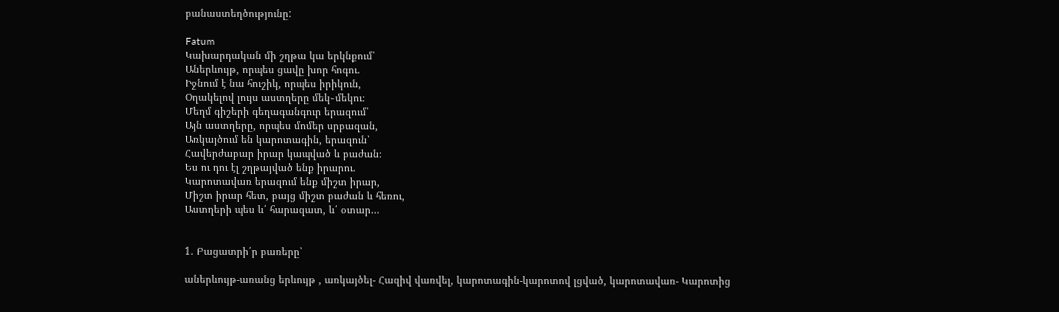բանաստեղծությունը:

Fatum
Կախարդական մի շղթա կա երկնքում՝
Աներևույթ, որպես ցավը խոր հոգու.
Իջնում է նա հուշիկ, որպես իրիկուն,
Օղակելով լույս աստղերը մեկ֊մեկու։
Մեղմ գիշերի գեղագանգուր երազում՝
Այն աստղերը, որպես մոմեր սրբազան,
Առկայծում են կարոտագին, երազուն՝
Հավերժաբար իրար կապված և բաժան։
Ես ու դու էլ շղթայված ենք իրարու.
Կարոտավառ երազում ենք միշտ իրար,
Միշտ իրար հետ, բայց միշտ բաժան և հեռու,
Աստղերի պես և՛ հարազատ, և՛ օտար…


1. Բացատրի՛ր բառերը՝

աներևույթ-առանց երևույթ , առկայծել- Հազիվ վառվել, կարոտագին-կարոտով լցված, կարոտավառ- Կարոտից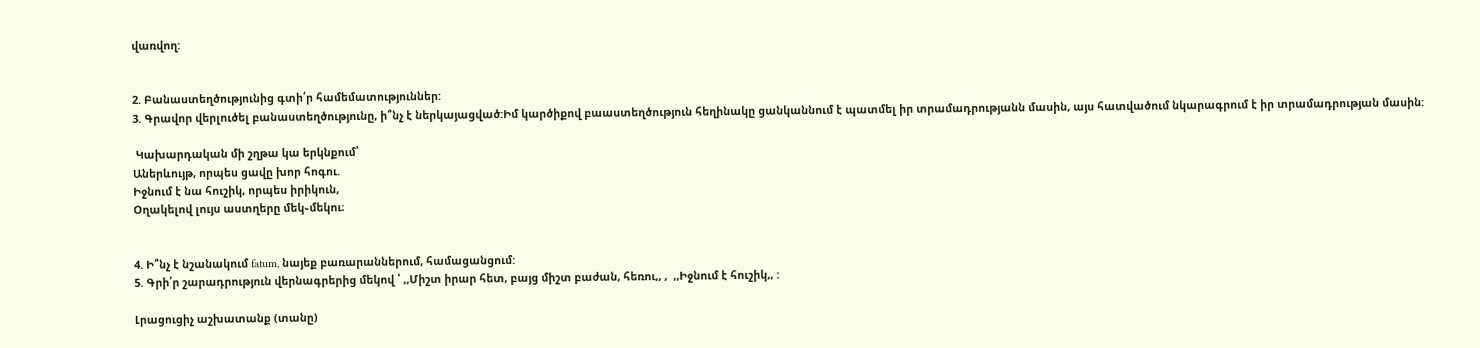վառվող:


2. Բանաստեղծությունից գտի՛ր համեմատություններ:
3. Գրավոր վերլուծել բանաստեղծությունը, ի՞նչ է ներկայացված:Իմ կարծիքով բաաստեղծություն հեղինակը ցանկաննում է պատմել իր տրամադրությանն մասին, այս հատվածում նկարագրում է իր տրամադրության մասին:

 Կախարդական մի շղթա կա երկնքում՝
Աներևույթ, որպես ցավը խոր հոգու.
Իջնում է նա հուշիկ, որպես իրիկուն,
Օղակելով լույս աստղերը մեկ֊մեկու։


4. Ի՞նչ է նշանակում fatum, նայեք բառարաններում, համացանցում:
5. Գրի՛ր շարադրություն վերնագրերից մեկով ՝ ,,Միշտ իրար հետ, բայց միշտ բաժան, հեռու,, ,  ,,Իջնում է հուշիկ,, :

Լրացուցիչ աշխատանք (տանը)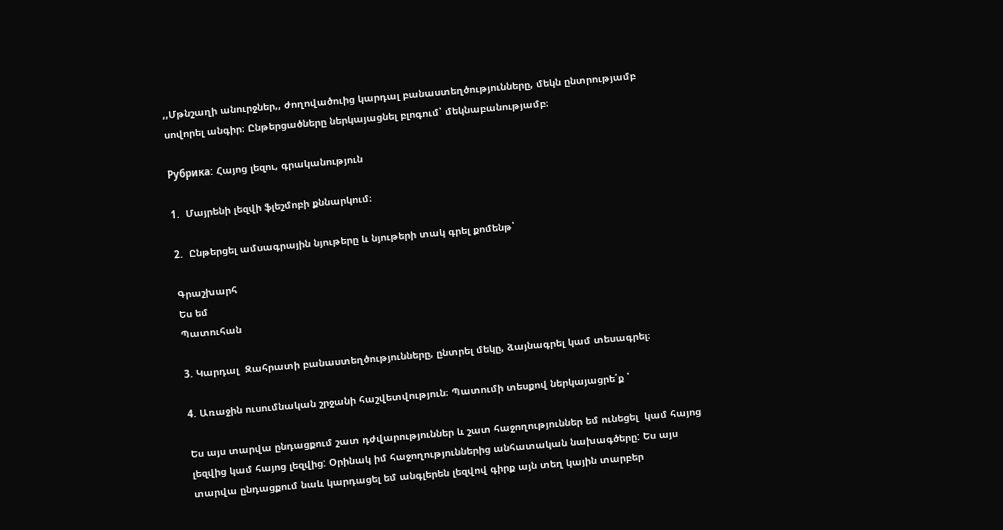,,Մթնշաղի անուրջներ,, ժողովածուից կարդալ բանաստեղծությունները, մեկն ընտրությամբ սովորել անգիր։ Ընթերցածները ներկայացնել բլոգում՝ մեկնաբանությամբ։

Рубрика: Հայոց լեզու, գրականություն

1.  Մայրենի լեզվի ֆլեշմոբի քննարկում։

2.  Ընթերցել ամսագրային նյութերը և նյութերի տակ գրել քոմենթ՝

Գրաշխարհ
Ես եմ
Պատուհան

3. Կարդալ  Զահրատի բանաստեղծությունները, ընտրել մեկը, ձայնագրել կամ տեսագրել։

4. Առաջին ուսումնական շրջանի հաշվետվություն։ Պատումի տեսքով ներկայացրե՛ք ՝

Ես այս տարվա ընդացքում շատ դժվարություններ և շատ հաջողություններ եմ ունեցել  կամ հայոց լեզվից կամ հայոց լեզվից: Օրինակ իմ հաջողություններից անհատական նախագծերը: Ես այս տարվա ընդացքում նաև կարդացել եմ անգլերեն լեզվով գիրք այն տեղ կային տարբեր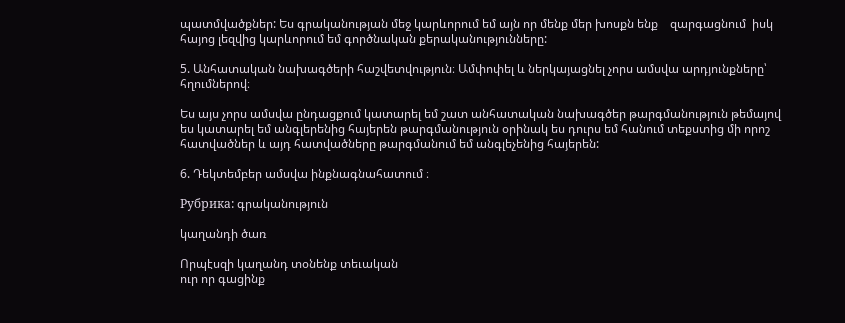պատմվածքներ: Ես գրականության մեջ կարևորում եմ այն որ մենք մեր խոսքն ենք    զարգացնում  իսկ հայոց լեզվից կարևորում եմ գործնական քերականությունները:

5. Անհատական նախագծերի հաշվետվություն։ Ամփոփել և ներկայացնել չորս ամսվա արդյունքները՝ հղումներով։

Ես այս չորս ամսվա ընդացքում կատարել եմ շատ անհատական նախագծեր թարգմանություն թեմայով ես կատարել եմ անգլերենից հայերեն թարգմանություն օրինակ ես դուրս եմ հանում տեքստից մի որոշ հատվածներ և այդ հատվածները թարգմանում եմ անգլեչենից հայերեն:

6. Դեկտեմբեր ամսվա ինքնագնահատում ։

Рубрика: գրականություն

կաղանդի ծառ

Որպէսզի կաղանդ տօնենք տեւական
ուր որ գացինք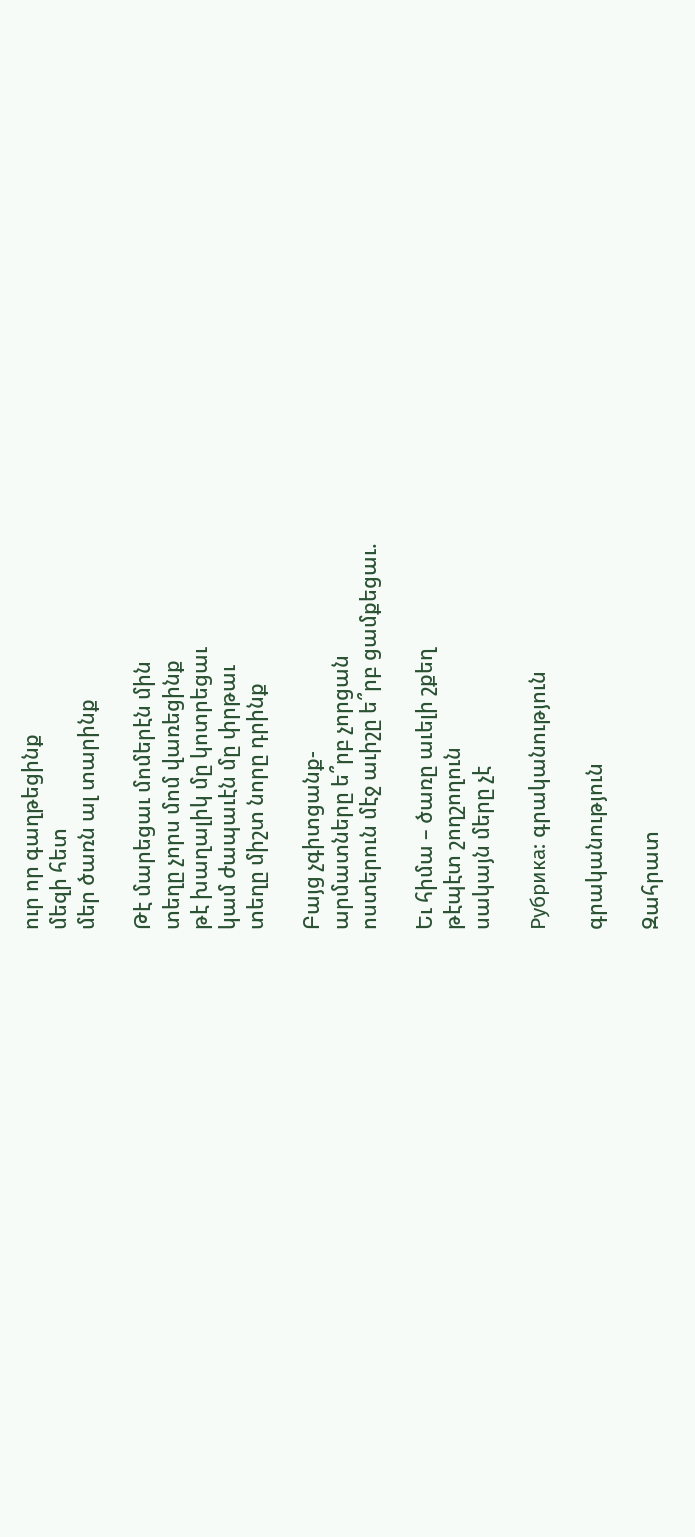ուր որ գաղթեցինք
մեզի հետ
մեր ծառն ալ տարինք

Թէ մարեցաւ մոմերէն մին
տեղը չորս մոմ վառեցինք
թէ խաղալիկ մը կոտրեցաւ
կամ ժապաւէն մը փրթաւ
տեղը միշտ նորը դրինք

Բայց չգիտցանք-
արմատները ե՞րբ չորցան
ոստերուն մէջ աւիշը ե՞րբ ցամքեցաւ.

Եւ հիմա – ծառը աւելի շքեղ
թէպէտ շողշողուն
սակայն մերը չէ

Рубрика: գրականություն

գրականություն

Զահրատ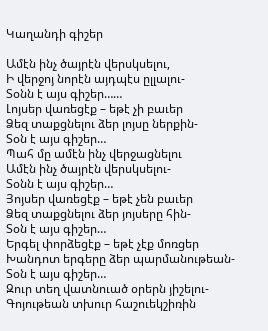Կաղանդի գիշեր

Ամէն ինչ ծայրէն վերսկսելու,
Ի վերջոյ նորէն այդպէս ըլլալու-
Տօնն է այս գիշեր……
Լոյսեր վառեցէք – եթէ չի բաւեր
Ձեզ տաքցնելու ձեր լոյսը ներքին-
Տօն է այս գիշեր…
Պահ մը ամէն ինչ վերջացնելու
Ամէն ինչ ծայրէն վերսկսելու-
Տօնն է այս գիշեր…
Յոյսեր վառեցէք – եթէ չեն բաւեր
Ձեզ տաքցնելու ձեր յոյսերը հին-
Տօն է այս գիշեր…
Երգել փորձեցէք – եթէ չէք մոռցեր
Խանդոտ երգերը ձեր պարմանութեան-
Տօն է այս գիշեր…
Զուր տեղ վատնուած օրերն յիշելու-
Գոյութեան տխուր հաշուեկշիռին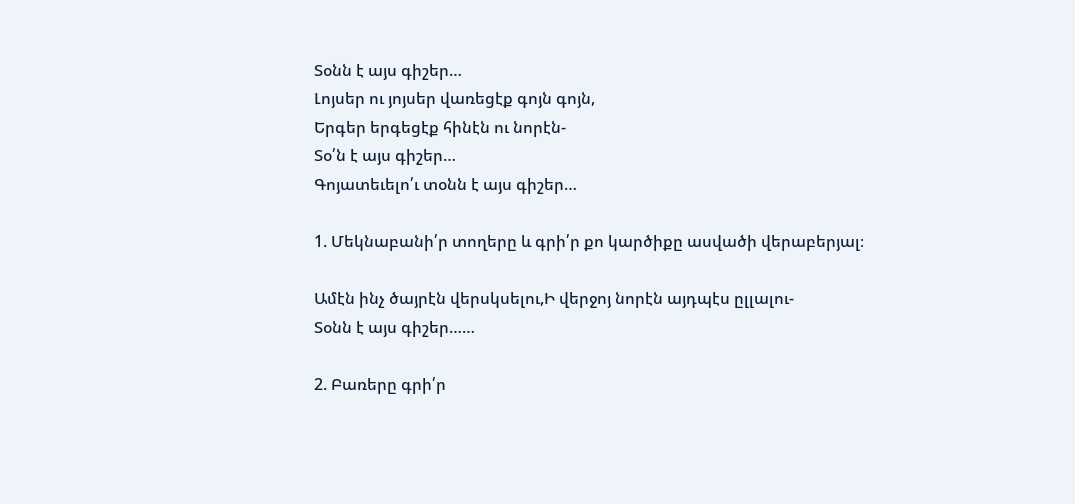Տօնն է այս գիշեր…
Լոյսեր ու յոյսեր վառեցէք գոյն գոյն,
Երգեր երգեցէք հինէն ու նորէն-
Տօ՛ն է այս գիշեր…
Գոյատեւելո՛ւ տօնն է այս գիշեր…

1. Մեկնաբանի՛ր տողերը և գրի՛ր քո կարծիքը ասվածի վերաբերյալ։

Ամէն ինչ ծայրէն վերսկսելու,Ի վերջոյ նորէն այդպէս ըլլալու-
Տօնն է այս գիշեր……

2. Բառերը գրի՛ր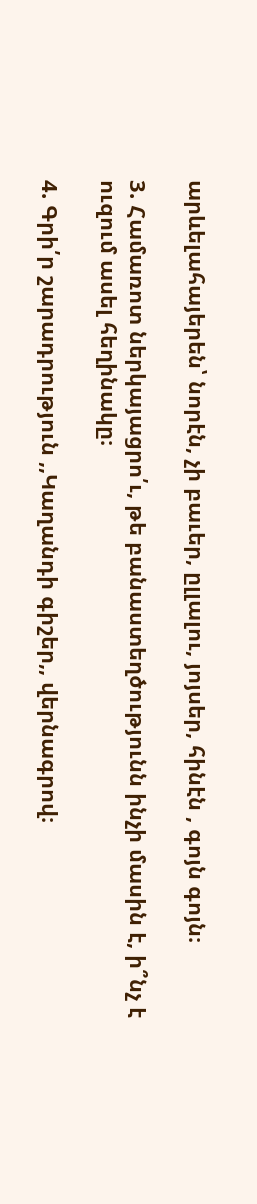արևելահայերեն՝ նորէն, չի բաւեր, ըլլալու, յոյսեր, հինէն , գոյն գոյն։

3. Համառոտ ներկայացրո՛ւ, թե բանաստեղծությունն ինչի մասին է, ի՞նչ է ուզում ասել հեղինակը։

4. Գրի՛ր շարադրություն ,,Կաղանդի գիշեր,, վերնագրով։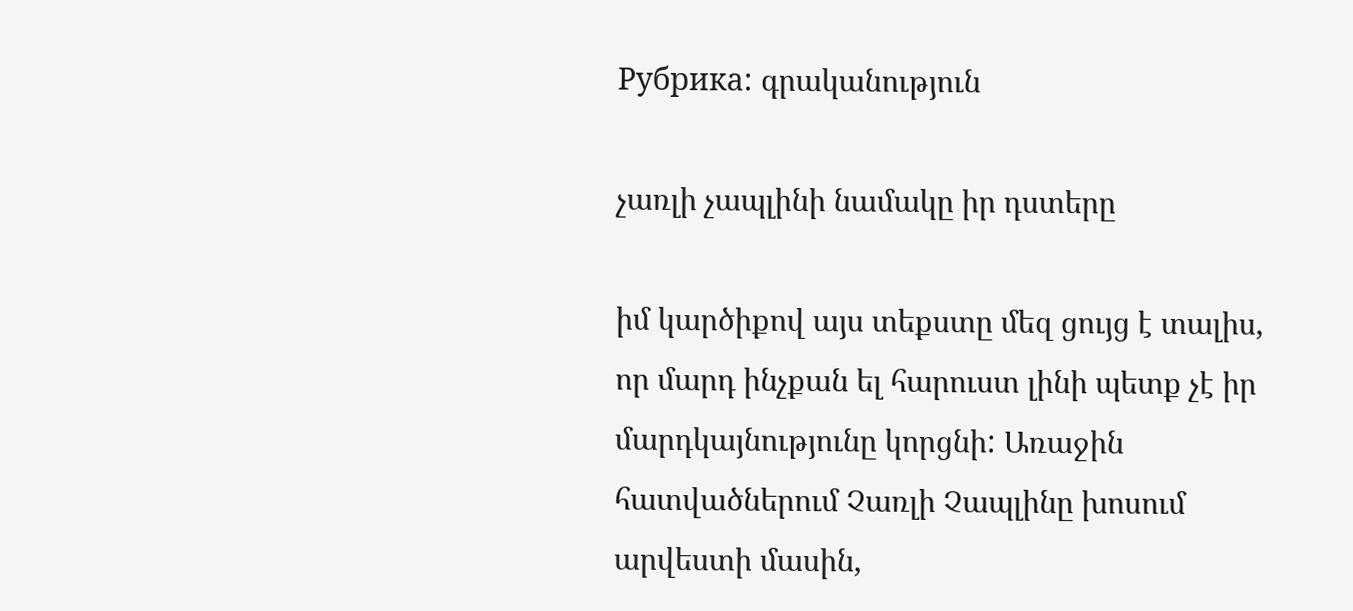Рубрика: գրականություն

չառլի չապլինի նամակը իր դստերը

իմ կարծիքով այս տեքստը մեզ ցույց է տալիս, որ մարդ ինչքան ել հարուստ լինի պետք չէ իր մարդկայնությունը կորցնի: Առաջին հատվածներում Չառլի Չապլինը խոսում արվեստի մասին,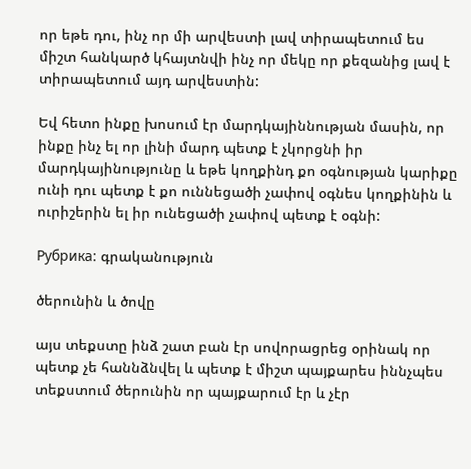որ եթե դու, ինչ որ մի արվեստի լավ տիրապետում ես միշտ հանկարծ կհայտնվի ինչ որ մեկը որ քեզանից լավ է տիրապետում այդ արվեստին:

Եվ հետո ինքը խոսում էր մարդկայիննության մասին, որ ինքը ինչ ել որ լինի մարդ պետք է չկորցնի իր մարդկայինությունը և եթե կողքինդ քո օգնության կարիքը ունի դու պետք է քո ուննեցածի չափով օգնես կողքինին և ուրիշերին ել իր ունեցածի չափով պետք է օգնի:

Рубрика: գրականություն

ծերունին և ծովը

այս տեքստը ինձ շատ բան էր սովորացրեց օրինակ որ պետք չե հաննձնվել և պետք է միշտ պայքարես իննչպես տեքստում ծերունին որ պայքարում էր և չէր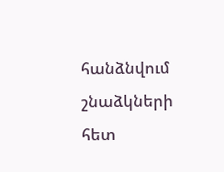հանձնվում շնաձկների հետ